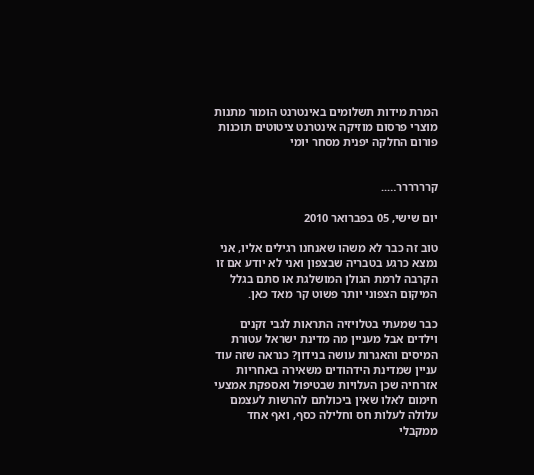המרת מידות תשלומים באינטרנט הומור מתנות מוצרי פרסום מוזיקה אינטרנט ציטוטים תוכנות פורום החלקה יפנית מסחר יומי


קרררררר…..

יום שישי, 05 בפברואר 2010

טוב זה כבר לא משהו שאנחנו רגילים אליו, אני נמצא כרגע בטבריה שבצפון ואני לא יודע אם זו הקרבה לרמת הגולן המושלגת או סתם בגלל המיקום הצפוני יותר פשוט קר מאד כאן.

כבר שמעתי בטלויזיה התראות לגבי זקנים וילדים אבל מעניין מה מדינת ישראל עטורת המיסים והאגרות עושה בנידון? כנראה שזה עוד עניין שמדינת הידהודים משאירה באחריות אזרחיה שכן העלויות שבטיפול ואספקת אמצעי חימום לאלו שאין ביכולתם להרשות לעצמם עלולה לעלות חס וחלילה כסף, ואף אחד ממקבלי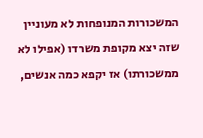המשכורות המנופחות לא מעוניין שזה יצא מקופת משרדו (אפילו לא ממשכורתו) אז יקפא כמה אנשים,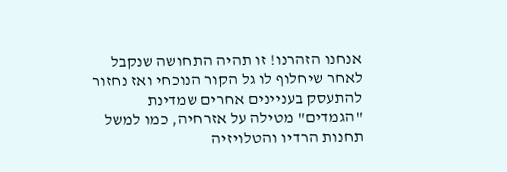אנחנו הזהרנו! זו תהיה התחושה שנקבל לאחר שיחלוף לו גל הקור הנוכחי ואז נחזור להתעסק בעניינים אחרים שמדינת "הגמדים" מטילה על אזרחיה, כמו למשל תחנות הרדיו והטלויזיה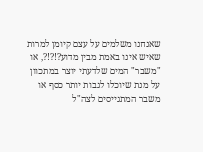שאנחנו משלמים על עצם קיומן למרות שאיש אינו באמת מבין מדוע?!?!?, או "משבר" המים שלדעתי יוצר במתכוון על מנת שיוכלו לגבות יותר כסף או משבר המתגייסים לצה"ל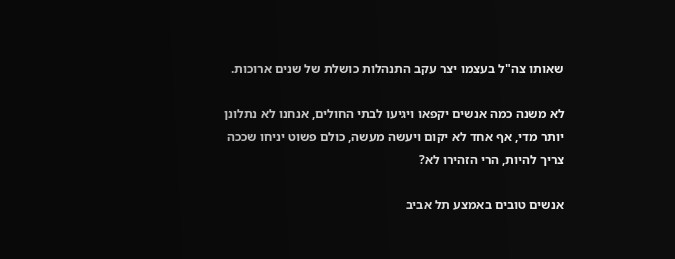שאותו צה"ל בעצמו יצר עקב התנהלות כושלת של שנים ארוכות.

לא משנה כמה אנשים יקפאו ויגיעו לבתי החולים, אנחנו לא נתלונן יותר מדי, אף אחד לא יקום ויעשה מעשה, כולם פשוט יניחו שככה צריך להיות, הרי הזהירו לא?

אנשים טובים באמצע תל אביב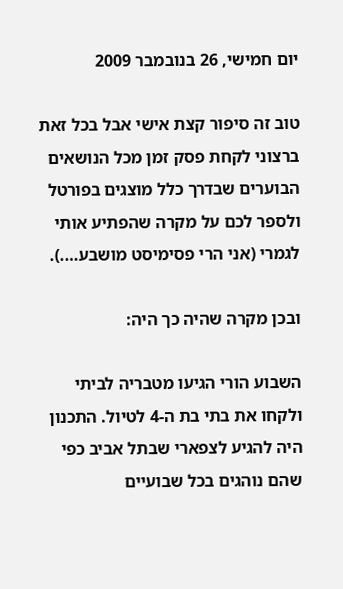יום חמישי, 26 בנובמבר 2009

טוב זה סיפור קצת אישי אבל בכל זאת ברצוני לקחת פסק זמן מכל הנושאים הבוערים שבדרך כלל מוצגים בפורטל ולספר לכם על מקרה שהפתיע אותי לגמרי (אני הרי פסימיסט מושבע….).

ובכן מקרה שהיה כך היה:

השבוע הורי הגיעו מטבריה לביתי ולקחו את בתי בת ה-4 לטיול. התכנון היה להגיע לצפארי שבתל אביב כפי שהם נוהגים בכל שבועיים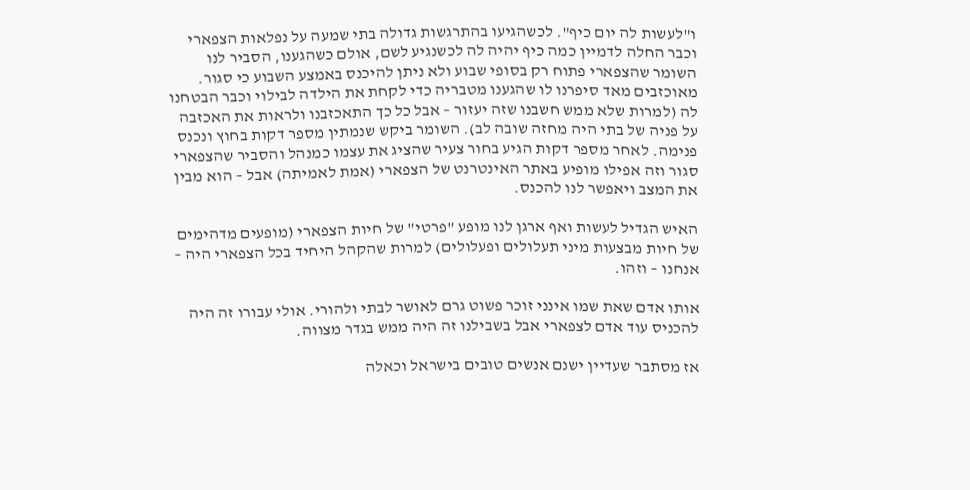ו"לעשות לה יום כיף". לכשהגיעו בהתרגשות גדולה בתי שמעה על נפלאות הצפארי וכבר החלה לדמיין כמה כיף יהיה לה לכשנגיע לשם, אולם כשהגענו, הסביר לנו השומר שהצפארי פתוח רק בסופי שבוע ולא ניתן להיכנס באמצע השבוע כי סגור. מאוכזבים מאד סיפרנו לו שהגענו מטבריה כדי לקחת את הילדה לבילוי וכבר הבטחנו לה (למרות שלא ממש חשבנו שזה יעזור – אבל כל כך התאכזבנו ולראות את האכזבה על פניה של בתי היה מחזה שובה לב). השומר ביקש שנמתין מספר דקות בחוץ ונכנס פנימה. לאחר מספר דקות הגיע בחור צעיר שהציג את עצמו כמנהל והסביר שהצפארי סגור וזה אפילו מופיע באתר האינטרנט של הצפארי (אמת לאמיתה) אבל – הוא מבין את המצב ויאפשר לנו להכנס.

האיש הגדיל לעשות ואף ארגן לנו מופע "פרטי" של חיות הצפארי (מופעים מדהימים של חיות מבצעות מיני תעלולים ופעלולים) למרות שהקהל היחיד בכל הצפארי היה – אנחנו – וזהו.

אותו אדם שאת שמו אינני זוכר פשוט גרם לאושר לבתי ולהורי. אולי עבורו זה היה להכניס עוד אדם לצפארי אבל בשבילנו זה היה ממש בגדר מצווה.

אז מסתבר שעדיין ישנם אנשים טובים בישראל וכאלה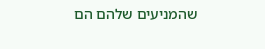שהמניעים שלהם הם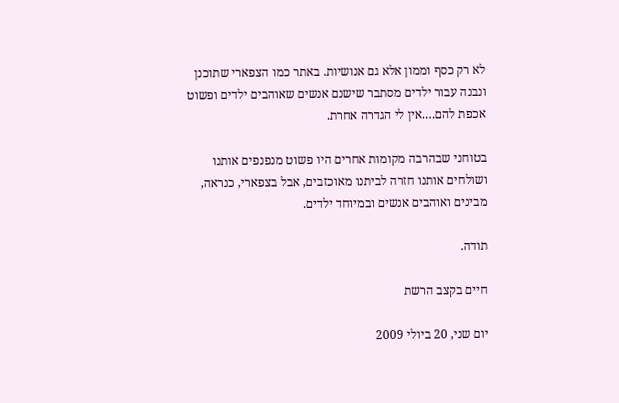לא רק כסף וממון אלא גם אנושיות. באתר כמו הצפארי שתוכנן ונבנה עבור ילדים מסתבר שישנם אנשים שאוהבים ילדים ופשוט אכפת להם….אין לי הגדרה אחרת.

בטוחני שבהרבה מקומות אחרים היו פשוט מנפנפים אותנו ושולחים אותנו חזרה לביתנו מאוכזבים, אבל בצפארי, כנראה, מבינים ואוהבים אנשים ובמיוחד ילדים.

תודה.

חיים בקצב הרשת

יום שני, 20 ביולי 2009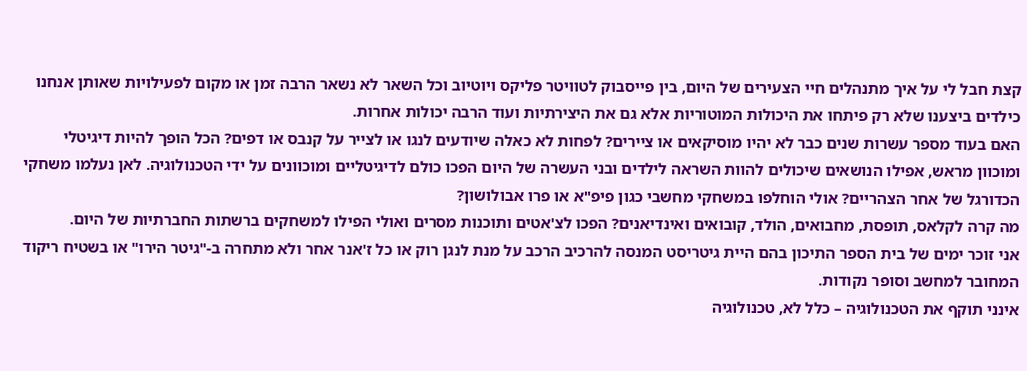קצת חבל לי על איך מתנהלים חיי הצעירים של היום, בין פייסבוק לטוויטר פליקס ויוטיוב וכל השאר לא נשאר הרבה זמן או מקום לפעילויות שאותן אנחנו כילדים ביצענו שלא רק פיתחו את היכולות המוטוריות אלא גם את היצירתיות ועוד הרבה יכולות אחרות.
האם בעוד מספר עשרות שנים כבר לא יהיו מוסיקאים או ציירים? לפחות לא כאלה שיודעים לנגו או לצייר על קנבס או דפים? הכל הופך להיות דיגיטלי ומוכוון מראש, אפילו הנושאים שיכולים להוות השראה לילדים ובני העשרה של היום הפכו כולם לדיגיטליים ומוכוונים על ידי הטכנולוגיה. לאן נעלמו משחקי הכדורגל של אחר הצהריים? אולי הוחלפו במשחקי מחשבי כגון פיפ"א או פרו אבולושון?
מה קרה לקלאס, תופסת, מחבואים, הולד, קובואים ואינדיאנים? הפכו לצ'אטים ותוכנות מסרים ואולי הפילו למשחקים ברשתות החברתיות של היום.
אני זוכר ימים של בית הספר התיכון בהם היית גיטריסט המנסה להרכיב הרכב על מנת לנגן רוק או כל ז'אנר אחר ולא מתחרה ב-"גיטר הירו" או בשטיח ריקוד המחובר למחשב וסופר נקודות.
אינני תוקף את הטכנולוגיה – כלל לא, טכנולוגיה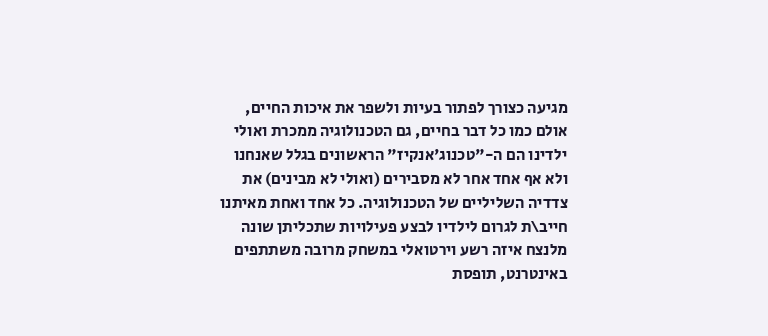מגיעה כצורך לפתור בעיות ולשפר את איכות החיים, אולם כמו כל דבר בחיים, גם הטכנולוגיה ממכרת ואולי ילדינו הם ה-"טכנוג'אנקיז" הראשונים בגלל שאנחנו ולא אף אחד אחר לא מסבירים (ואולי לא מבינים) את צדדיה השליליים של הטכנולוגיה. כל אחד ואחת מאיתנו חייב\ת לגרום לילדיו לבצע פעילויות שתכליתן שונה מלנצח איזה רשע וירטואלי במשחק מרובה משתתפים באינטרנט, תופסת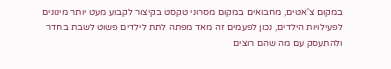במקום צ'אטים, מחבואים במקום מסרוני טקסט בקיצור לקבוע מעט יותר מינונים לפעילויות הילדים, נכון לפעמים זה מאד מפתה לתת לילדים פשוט לשבת בחדר ולהתעסק עם מה שהם רוצים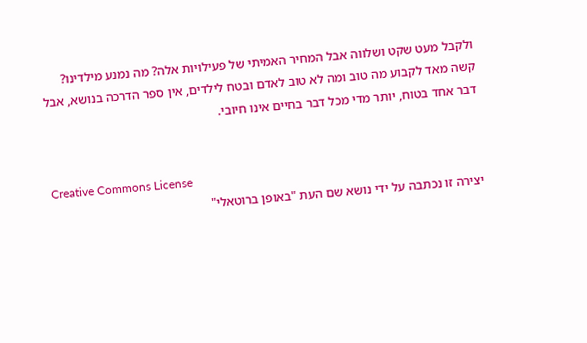ולקבל מעט שקט ושלווה אבל המחיר האמיתי של פעילויות אלה? מה נמנע מילדינו?
קשה מאד לקבוע מה טוב ומה לא טוב לאדם ובטח לילדים, אין ספר הדרכה בנושא, אבל דבר אחד בטוח, יותר מדי מכל דבר בחיים אינו חיובי.


Creative Commons License
יצירה זו נכתבה על ידי נושא שם העת "באופן ברוטאלי"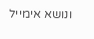ונושא אימייל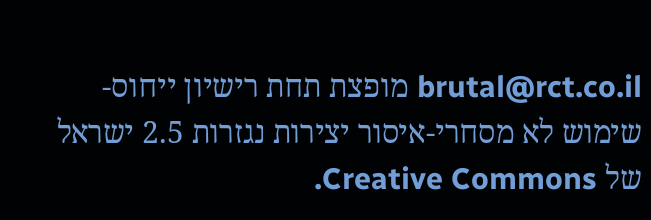brutal@rct.co.il מופצת תחת רישיון ייחוס-שימוש לא מסחרי-איסור יצירות נגזרות 2.5 ישראל של Creative Commons.